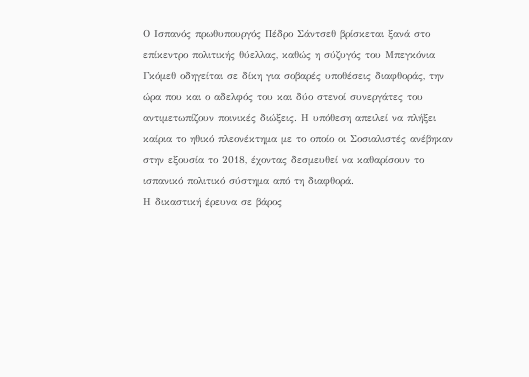Ο Ισπανός πρωθυπουργός Πέδρο Σάντσεθ βρίσκεται ξανά στο επίκεντρο πολιτικής θύελλας, καθώς η σύζυγός του Μπεγκόνια Γκόμεθ οδηγείται σε δίκη για σοβαρές υποθέσεις διαφθοράς, την ώρα που και ο αδελφός του και δύο στενοί συνεργάτες του αντιμετωπίζουν ποινικές διώξεις. Η υπόθεση απειλεί να πλήξει καίρια το ηθικό πλεονέκτημα με το οποίο οι Σοσιαλιστές ανέβηκαν στην εξουσία το 2018, έχοντας δεσμευθεί να καθαρίσουν το ισπανικό πολιτικό σύστημα από τη διαφθορά.
Η δικαστική έρευνα σε βάρος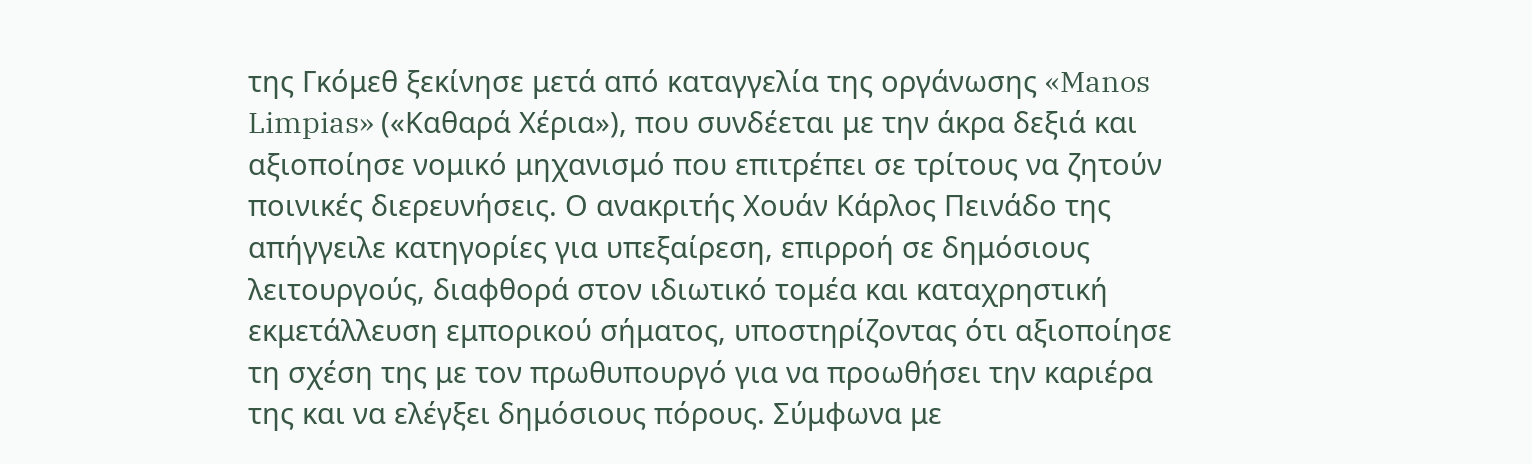της Γκόμεθ ξεκίνησε μετά από καταγγελία της οργάνωσης «Manos Limpias» («Καθαρά Χέρια»), που συνδέεται με την άκρα δεξιά και αξιοποίησε νομικό μηχανισμό που επιτρέπει σε τρίτους να ζητούν ποινικές διερευνήσεις. Ο ανακριτής Χουάν Κάρλος Πεινάδο της απήγγειλε κατηγορίες για υπεξαίρεση, επιρροή σε δημόσιους λειτουργούς, διαφθορά στον ιδιωτικό τομέα και καταχρηστική εκμετάλλευση εμπορικού σήματος, υποστηρίζοντας ότι αξιοποίησε τη σχέση της με τον πρωθυπουργό για να προωθήσει την καριέρα της και να ελέγξει δημόσιους πόρους. Σύμφωνα με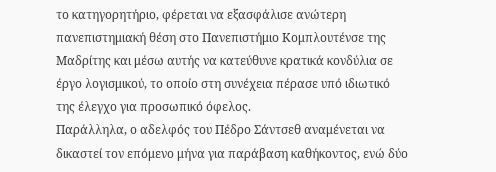το κατηγορητήριο, φέρεται να εξασφάλισε ανώτερη πανεπιστημιακή θέση στο Πανεπιστήμιο Κομπλουτένσε της Μαδρίτης και μέσω αυτής να κατεύθυνε κρατικά κονδύλια σε έργο λογισμικού, το οποίο στη συνέχεια πέρασε υπό ιδιωτικό της έλεγχο για προσωπικό όφελος.
Παράλληλα, ο αδελφός του Πέδρο Σάντσεθ αναμένεται να δικαστεί τον επόμενο μήνα για παράβαση καθήκοντος, ενώ δύο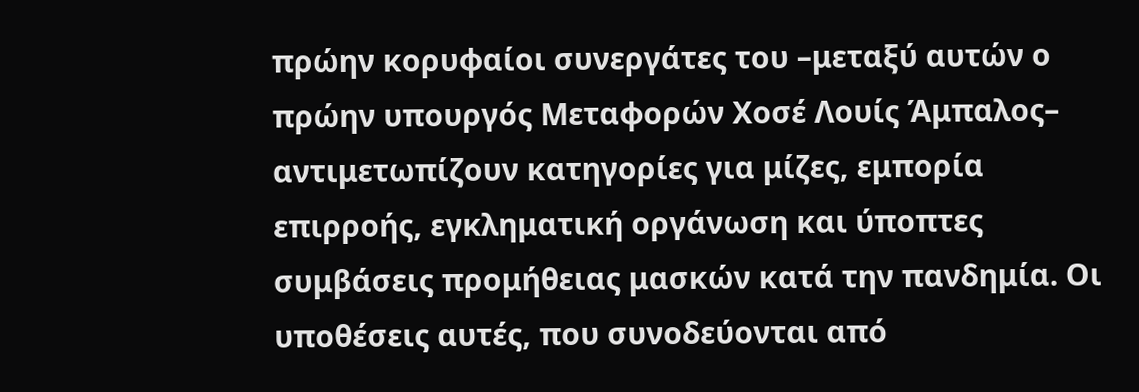πρώην κορυφαίοι συνεργάτες του –μεταξύ αυτών ο πρώην υπουργός Μεταφορών Χοσέ Λουίς Άμπαλος– αντιμετωπίζουν κατηγορίες για μίζες, εμπορία επιρροής, εγκληματική οργάνωση και ύποπτες συμβάσεις προμήθειας μασκών κατά την πανδημία. Οι υποθέσεις αυτές, που συνοδεύονται από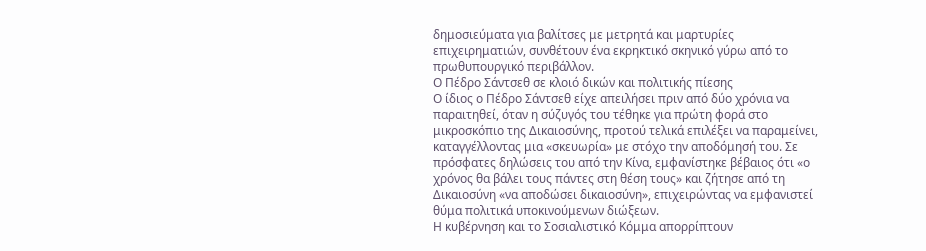δημοσιεύματα για βαλίτσες με μετρητά και μαρτυρίες επιχειρηματιών, συνθέτουν ένα εκρηκτικό σκηνικό γύρω από το πρωθυπουργικό περιβάλλον.
Ο Πέδρο Σάντσεθ σε κλοιό δικών και πολιτικής πίεσης
Ο ίδιος ο Πέδρο Σάντσεθ είχε απειλήσει πριν από δύο χρόνια να παραιτηθεί, όταν η σύζυγός του τέθηκε για πρώτη φορά στο μικροσκόπιο της Δικαιοσύνης, προτού τελικά επιλέξει να παραμείνει, καταγγέλλοντας μια «σκευωρία» με στόχο την αποδόμησή του. Σε πρόσφατες δηλώσεις του από την Κίνα, εμφανίστηκε βέβαιος ότι «ο χρόνος θα βάλει τους πάντες στη θέση τους» και ζήτησε από τη Δικαιοσύνη «να αποδώσει δικαιοσύνη», επιχειρώντας να εμφανιστεί θύμα πολιτικά υποκινούμενων διώξεων.
Η κυβέρνηση και το Σοσιαλιστικό Κόμμα απορρίπτουν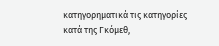κατηγορηματικά τις κατηγορίες κατά της Γκόμεθ,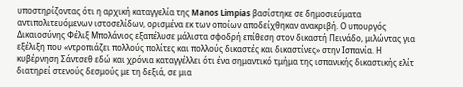υποστηρίζοντας ότι η αρχική καταγγελία της Manos Limpias βασίστηκε σε δημοσιεύματα αντιπολιτευόμενων ιστοσελίδων, ορισμένα εκ των οποίων αποδείχθηκαν ανακριβή. Ο υπουργός Δικαιοσύνης Φέλιξ Μπολάνιος εξαπέλυσε μάλιστα σφοδρή επίθεση στον δικαστή Πεινάδο, μιλώντας για εξέλιξη που «ντροπιάζει πολλούς πολίτες και πολλούς δικαστές και δικαστίνες» στην Ισπανία. Η κυβέρνηση Σάντσεθ εδώ και χρόνια καταγγέλλει ότι ένα σημαντικό τμήμα της ισπανικής δικαστικής ελίτ διατηρεί στενούς δεσμούς με τη δεξιά, σε μια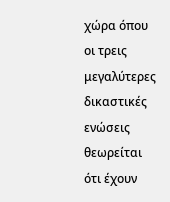χώρα όπου οι τρεις μεγαλύτερες δικαστικές ενώσεις θεωρείται ότι έχουν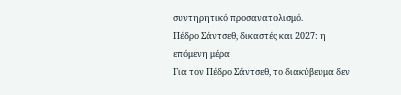συντηρητικό προσανατολισμό.
Πέδρο Σάντσεθ, δικαστές και 2027: η επόμενη μέρα
Για τον Πέδρο Σάντσεθ, το διακύβευμα δεν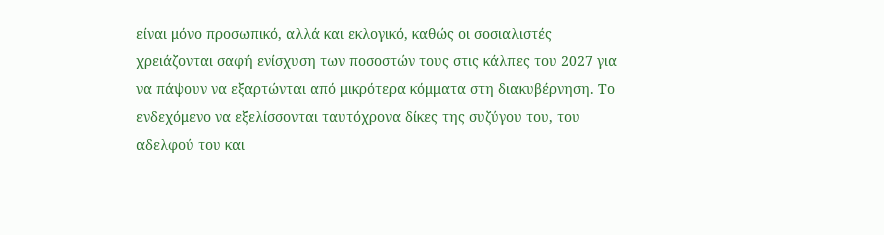είναι μόνο προσωπικό, αλλά και εκλογικό, καθώς οι σοσιαλιστές χρειάζονται σαφή ενίσχυση των ποσοστών τους στις κάλπες του 2027 για να πάψουν να εξαρτώνται από μικρότερα κόμματα στη διακυβέρνηση. Το ενδεχόμενο να εξελίσσονται ταυτόχρονα δίκες της συζύγου του, του αδελφού του και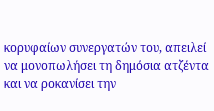κορυφαίων συνεργατών του, απειλεί να μονοπωλήσει τη δημόσια ατζέντα και να ροκανίσει την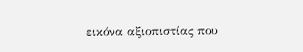εικόνα αξιοπιστίας που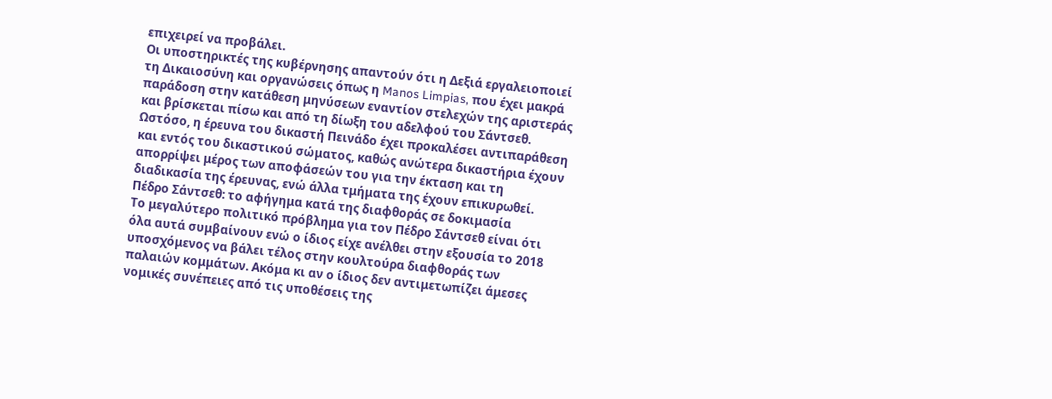επιχειρεί να προβάλει.
Οι υποστηρικτές της κυβέρνησης απαντούν ότι η Δεξιά εργαλειοποιεί τη Δικαιοσύνη και οργανώσεις όπως η Manos Limpias, που έχει μακρά παράδοση στην κατάθεση μηνύσεων εναντίον στελεχών της αριστεράς και βρίσκεται πίσω και από τη δίωξη του αδελφού του Σάντσεθ. Ωστόσο, η έρευνα του δικαστή Πεινάδο έχει προκαλέσει αντιπαράθεση και εντός του δικαστικού σώματος, καθώς ανώτερα δικαστήρια έχουν απορρίψει μέρος των αποφάσεών του για την έκταση και τη διαδικασία της έρευνας, ενώ άλλα τμήματα της έχουν επικυρωθεί.
Πέδρο Σάντσεθ: το αφήγημα κατά της διαφθοράς σε δοκιμασία
Το μεγαλύτερο πολιτικό πρόβλημα για τον Πέδρο Σάντσεθ είναι ότι όλα αυτά συμβαίνουν ενώ ο ίδιος είχε ανέλθει στην εξουσία το 2018 υποσχόμενος να βάλει τέλος στην κουλτούρα διαφθοράς των παλαιών κομμάτων. Ακόμα κι αν ο ίδιος δεν αντιμετωπίζει άμεσες νομικές συνέπειες από τις υποθέσεις της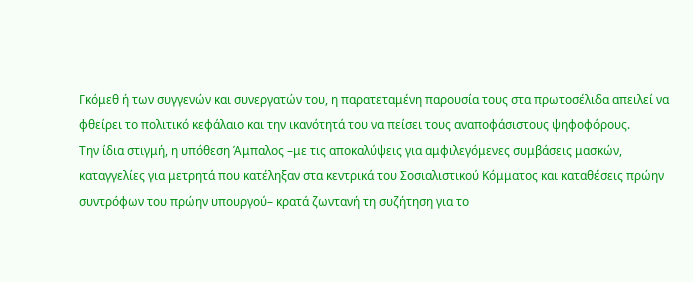Γκόμεθ ή των συγγενών και συνεργατών του, η παρατεταμένη παρουσία τους στα πρωτοσέλιδα απειλεί να φθείρει το πολιτικό κεφάλαιο και την ικανότητά του να πείσει τους αναποφάσιστους ψηφοφόρους.
Την ίδια στιγμή, η υπόθεση Άμπαλος –με τις αποκαλύψεις για αμφιλεγόμενες συμβάσεις μασκών, καταγγελίες για μετρητά που κατέληξαν στα κεντρικά του Σοσιαλιστικού Κόμματος και καταθέσεις πρώην συντρόφων του πρώην υπουργού– κρατά ζωντανή τη συζήτηση για το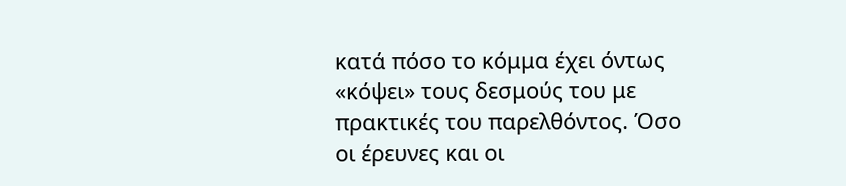κατά πόσο το κόμμα έχει όντως «κόψει» τους δεσμούς του με πρακτικές του παρελθόντος. Όσο οι έρευνες και οι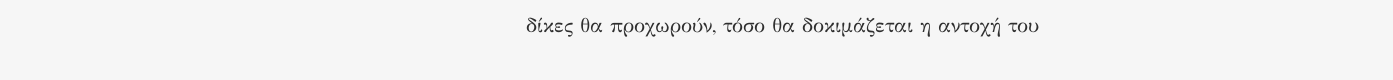δίκες θα προχωρούν, τόσο θα δοκιμάζεται η αντοχή του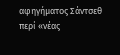αφηγήματος Σάντσεθ περί «νέας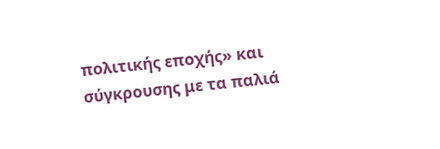πολιτικής εποχής» και σύγκρουσης με τα παλιά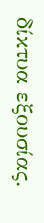δίκτυα εξουσίας.